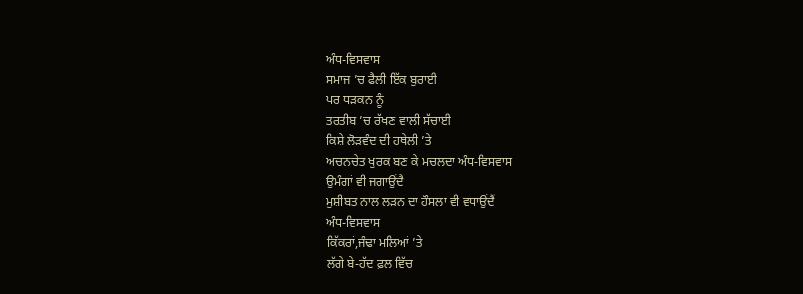ਅੰਧ-ਵਿਸਵਾਸ
ਸਮਾਜ ’ਚ ਫੈਲੀ ਇੱਕ ਬੁਰਾਈ
ਪਰ ਧੜਕਨ ਨੂੰ
ਤਰਤੀਬ ’ਚ ਰੱਖਣ ਵਾਲੀ ਸੱਚਾਈ
ਕਿਸ਼ੇ ਲੋੜਵੰਦ ਦੀ ਹਥੇਲੀ ’ਤੇ
ਅਚਨਚੇਤ ਖੁਰਕ ਬਣ ਕੇ ਮਚਲਦਾ ਅੰਧ-ਵਿਸਵਾਸ
ਉਮੰਗਾਂ ਵੀ ਜਗਾਉਂਦੈ
ਮੁਸ਼ੀਬਤ ਨਾਲ ਲੜਨ ਦਾ ਹੌਸਲਾ ਵੀ ਵਧਾਉਂਦੈਂ
ਅੰਧ-ਵਿਸਵਾਸ
ਕਿੱਕਰਾਂ,ਜੰਢਾ ਮਲਿਆਂ ’ਤੇ
ਲੱਗੇ ਬੇ-ਹੱਦ ਫ਼ਲ ਵਿੱਚ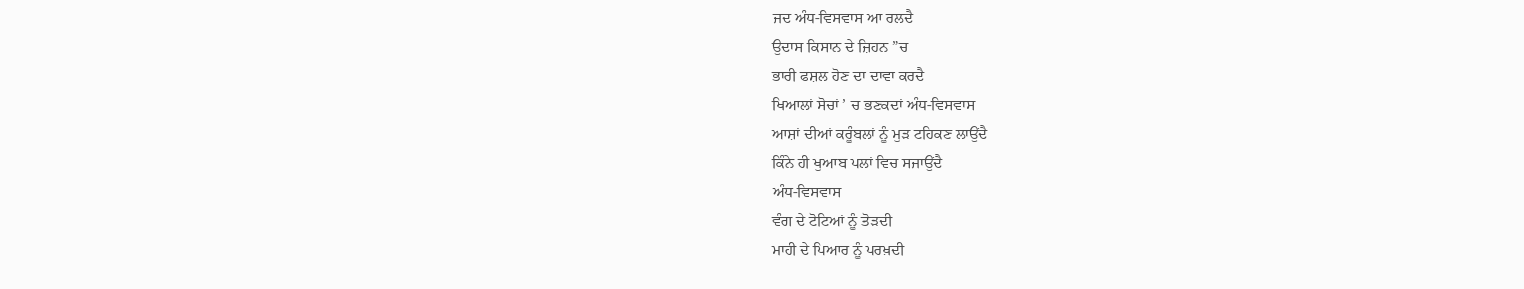ਜਦ ਅੰਧ-ਵਿਸਵਾਸ ਆ ਰਲਦੈ
ਉਦਾਸ ਕਿਸਾਨ ਦੇ ਜ਼ਿਹਨ ”ਚ
ਭਾਰੀ ਫਸ਼ਲ ਹੋਣ ਦਾ ਦਾਵਾ ਕਰਦੈ
ਖਿਆਲਾਂ ਸੋਚਾਂ ’ ਚ ਭਣਕਦਾਂ ਅੰਧ-ਵਿਸਵਾਸ
ਆਸ਼ਾਂ ਦੀਆਂ ਕਰੂੰਬਲਾਂ ਨੂੰ ਮੁੜ ਟਹਿਕਣ ਲਾਉਂਦੈ
ਕਿੰਨੇ ਹੀ ਖੁਆਬ ਪਲਾਂ ਵਿਚ ਸਜਾਉਂਦੈ
ਅੰਧ-ਵਿਸਵਾਸ
ਵੰਗ ਦੇ ਟੋਟਿਆਂ ਨੂੰ ਤੋੜਦੀ
ਮਾਹੀ ਦੇ ਪਿਆਰ ਨੂੰ ਪਰਖ਼ਦੀ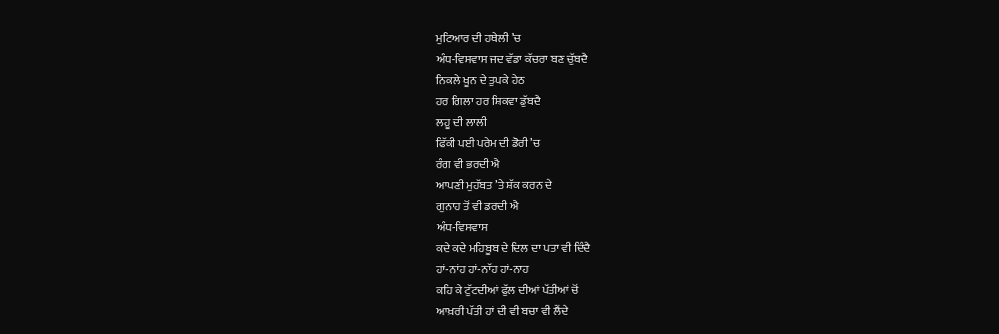ਮੁਟਿਆਰ ਦੀ ਹਥੇਲੀ ’ਚ
ਅੰਧ-ਵਿਸਵਾਸ ਜਦ ਵੱਡਾ ਕੱਚਰਾ ਬਣ ਚੁੱਬਦੈ
ਨਿਕਲੇ ਖੂਨ ਦੇ ਤੁਪਕੇ ਹੇਠ
ਹਰ ਗਿਲਾ ਹਰ ਸ਼ਿਕਵਾ ਡੁੱਬਦੈ
ਲਹੂ ਦੀ ਲਾਲੀ
ਫਿੱਕੀ ਪਈ ਪਰੇਮ ਦੀ ਡੋਰੀ ’ਚ
ਰੰਗ ਵੀ ਭਰਦੀ ਐ
ਆਪਣੀ ਮੁਹੱਬਤ ’ਤੇ ਸ਼ੱਕ ਕਰਨ ਦੇ
ਗੁਨਾਹ ਤੋਂ ਵੀ ਡਰਦੀ ਐ
ਅੰਧ-ਵਿਸਵਾਸ
ਕਦੇ ਕਦੇ ਮਹਿਬੂਬ ਦੇ ਦਿਲ ਦਾ ਪਤਾ ਵੀ ਦਿੰਦੈ
ਹਾਂ-ਨਾਂਹ ਹਾਂ-ਨਾੱਹ ਹਾਂ-ਨਾਹ
ਕਹਿ ਕੇ ਟੁੱਟਦੀਆਂ ਫੁੱਲ ਦੀਆਂ ਪੱਤੀਆਂ ਚੋਂ
ਆਖ਼ਰੀ ਪੱਤੀ ਹਾਂ ਦੀ ਵੀ ਬਚਾ ਵੀ ਲੈਂਦੇ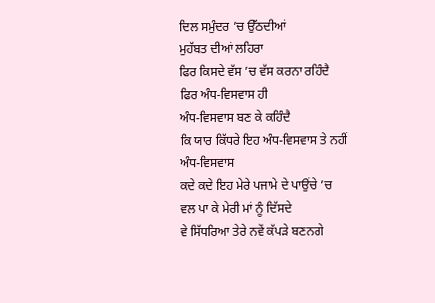ਦਿਲ ਸਮੁੰਦਰ ’ਚ ਉੱਠਦੀਆਂ
ਮੁਹੱਬਤ ਦੀਆਂ ਲਹਿਰਾ
ਫਿਰ ਕਿਸਦੇ ਵੱਸ ’ਚ ਵੱਸ ਕਰਨਾ ਰਹਿੰਦੈ
ਫਿਰ ਅੰਧ-ਵਿਸਵਾਸ ਹੀ
ਅੰਧ-ਵਿਸਵਾਸ ਬਣ ਕੇ ਕਹਿੰਦੈ
ਕਿ ਯਾਰ ਕਿੱਧਰੇ ਇਹ ਅੰਧ-ਵਿਸਵਾਸ ਤੇ ਨਹੀਂ
ਅੰਧ-ਵਿਸਵਾਸ
ਕਦੇ ਕਦੇ ਇਹ ਮੇਰੇ ਪਜਾਮੇ ਦੇ ਪਾਉਂਚੇ ’ਚ
ਵਲ ਪਾ ਕੇ ਮੇਰੀ ਮਾਂ ਨੂੰ ਦਿੱਸਦੇ
ਵੇ ਸਿੱਧਰਿਆ ਤੇਰੇ ਨਵੇਂ ਕੱਪੜੇ ਬਣਨਗੇ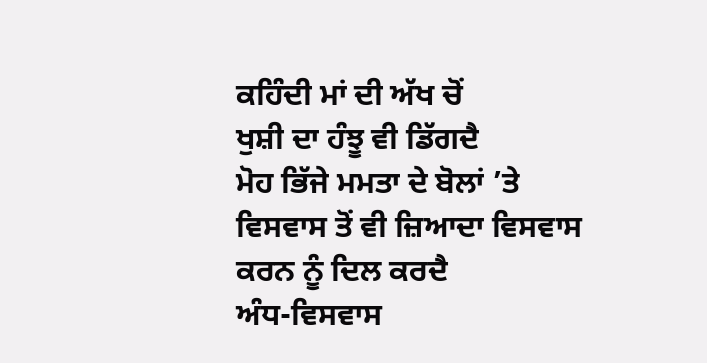ਕਹਿੰਦੀ ਮਾਂ ਦੀ ਅੱਖ ਚੋਂ
ਖੁਸ਼ੀ ਦਾ ਹੰਝੂ ਵੀ ਡਿੱਗਦੈ
ਮੋਹ ਭਿੱਜੇ ਮਮਤਾ ਦੇ ਬੋਲਾਂ ’ਤੇ
ਵਿਸਵਾਸ ਤੋਂ ਵੀ ਜ਼ਿਆਦਾ ਵਿਸਵਾਸ
ਕਰਨ ਨੂੰ ਦਿਲ ਕਰਦੈ
ਅੰਧ-ਵਿਸਵਾਸ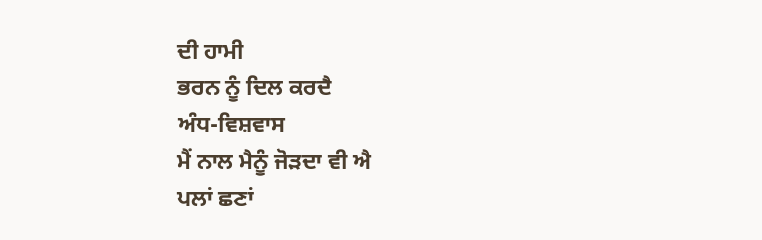ਦੀ ਹਾਮੀ
ਭਰਨ ਨੂੰ ਦਿਲ ਕਰਦੈ
ਅੰਧ-ਵਿਸ਼ਵਾਸ
ਮੈਂ ਨਾਲ ਮੈਨੂੰ ਜੋੜਦਾ ਵੀ ਐ
ਪਲਾਂ ਛਣਾਂ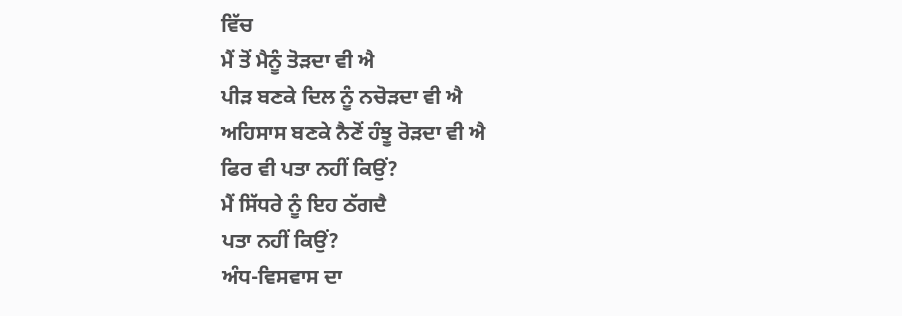ਵਿੱਚ
ਮੈਂ ਤੋਂ ਮੈਨੂੰ ਤੋੜਦਾ ਵੀ ਐ
ਪੀੜ ਬਣਕੇ ਦਿਲ ਨੂੰ ਨਚੋੜਦਾ ਵੀ ਐ
ਅਹਿਸਾਸ ਬਣਕੇ ਨੈਣੋਂ ਹੰਝੂ ਰੋੜਦਾ ਵੀ ਐ
ਫਿਰ ਵੀ ਪਤਾ ਨਹੀਂ ਕਿਉਂ?
ਮੈਂ ਸਿੱਧਰੇ ਨੂੰ ਇਹ ਠੱਗਦੈ
ਪਤਾ ਨਹੀਂ ਕਿਉਂ?
ਅੰਧ-ਵਿਸਵਾਸ ਦਾ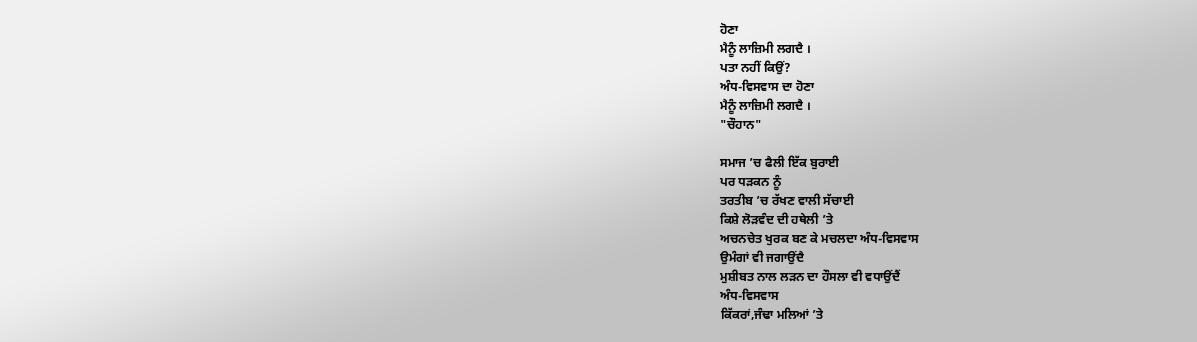ਹੋਣਾ
ਮੈਨੂੰ ਲਾਜ਼ਿਮੀ ਲਗਦੈ ।
ਪਤਾ ਨਹੀਂ ਕਿਉਂ?
ਅੰਧ-ਵਿਸਵਾਸ ਦਾ ਹੋਣਾ
ਮੈਨੂੰ ਲਾਜ਼ਿਮੀ ਲਗਦੈ ।
"ਚੌਹਾਨ"

ਸਮਾਜ ’ਚ ਫੈਲੀ ਇੱਕ ਬੁਰਾਈ
ਪਰ ਧੜਕਨ ਨੂੰ
ਤਰਤੀਬ ’ਚ ਰੱਖਣ ਵਾਲੀ ਸੱਚਾਈ
ਕਿਸ਼ੇ ਲੋੜਵੰਦ ਦੀ ਹਥੇਲੀ ’ਤੇ
ਅਚਨਚੇਤ ਖੁਰਕ ਬਣ ਕੇ ਮਚਲਦਾ ਅੰਧ-ਵਿਸਵਾਸ
ਉਮੰਗਾਂ ਵੀ ਜਗਾਉਂਦੈ
ਮੁਸ਼ੀਬਤ ਨਾਲ ਲੜਨ ਦਾ ਹੌਸਲਾ ਵੀ ਵਧਾਉਂਦੈਂ
ਅੰਧ-ਵਿਸਵਾਸ
ਕਿੱਕਰਾਂ,ਜੰਢਾ ਮਲਿਆਂ ’ਤੇ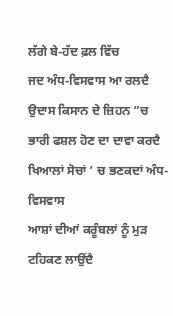ਲੱਗੇ ਬੇ-ਹੱਦ ਫ਼ਲ ਵਿੱਚ
ਜਦ ਅੰਧ-ਵਿਸਵਾਸ ਆ ਰਲਦੈ
ਉਦਾਸ ਕਿਸਾਨ ਦੇ ਜ਼ਿਹਨ ”ਚ
ਭਾਰੀ ਫਸ਼ਲ ਹੋਣ ਦਾ ਦਾਵਾ ਕਰਦੈ
ਖਿਆਲਾਂ ਸੋਚਾਂ ’ ਚ ਭਣਕਦਾਂ ਅੰਧ-ਵਿਸਵਾਸ
ਆਸ਼ਾਂ ਦੀਆਂ ਕਰੂੰਬਲਾਂ ਨੂੰ ਮੁੜ ਟਹਿਕਣ ਲਾਉਂਦੈ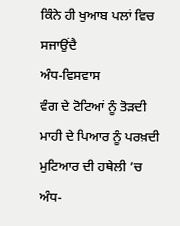ਕਿੰਨੇ ਹੀ ਖੁਆਬ ਪਲਾਂ ਵਿਚ ਸਜਾਉਂਦੈ
ਅੰਧ-ਵਿਸਵਾਸ
ਵੰਗ ਦੇ ਟੋਟਿਆਂ ਨੂੰ ਤੋੜਦੀ
ਮਾਹੀ ਦੇ ਪਿਆਰ ਨੂੰ ਪਰਖ਼ਦੀ
ਮੁਟਿਆਰ ਦੀ ਹਥੇਲੀ ’ਚ
ਅੰਧ-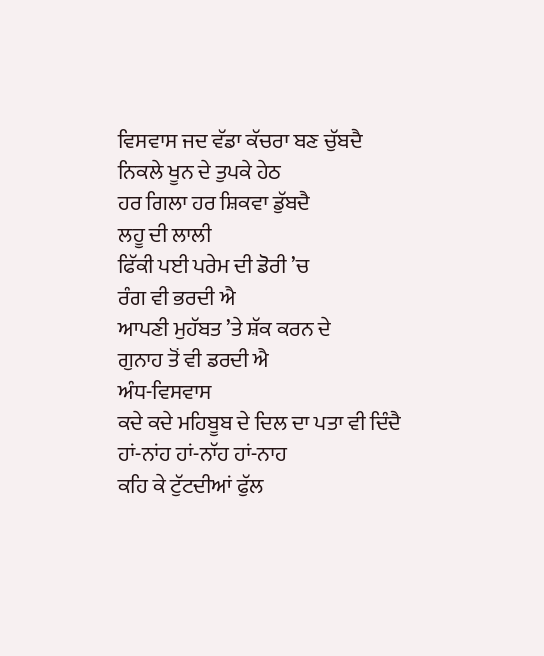ਵਿਸਵਾਸ ਜਦ ਵੱਡਾ ਕੱਚਰਾ ਬਣ ਚੁੱਬਦੈ
ਨਿਕਲੇ ਖੂਨ ਦੇ ਤੁਪਕੇ ਹੇਠ
ਹਰ ਗਿਲਾ ਹਰ ਸ਼ਿਕਵਾ ਡੁੱਬਦੈ
ਲਹੂ ਦੀ ਲਾਲੀ
ਫਿੱਕੀ ਪਈ ਪਰੇਮ ਦੀ ਡੋਰੀ ’ਚ
ਰੰਗ ਵੀ ਭਰਦੀ ਐ
ਆਪਣੀ ਮੁਹੱਬਤ ’ਤੇ ਸ਼ੱਕ ਕਰਨ ਦੇ
ਗੁਨਾਹ ਤੋਂ ਵੀ ਡਰਦੀ ਐ
ਅੰਧ-ਵਿਸਵਾਸ
ਕਦੇ ਕਦੇ ਮਹਿਬੂਬ ਦੇ ਦਿਲ ਦਾ ਪਤਾ ਵੀ ਦਿੰਦੈ
ਹਾਂ-ਨਾਂਹ ਹਾਂ-ਨਾੱਹ ਹਾਂ-ਨਾਹ
ਕਹਿ ਕੇ ਟੁੱਟਦੀਆਂ ਫੁੱਲ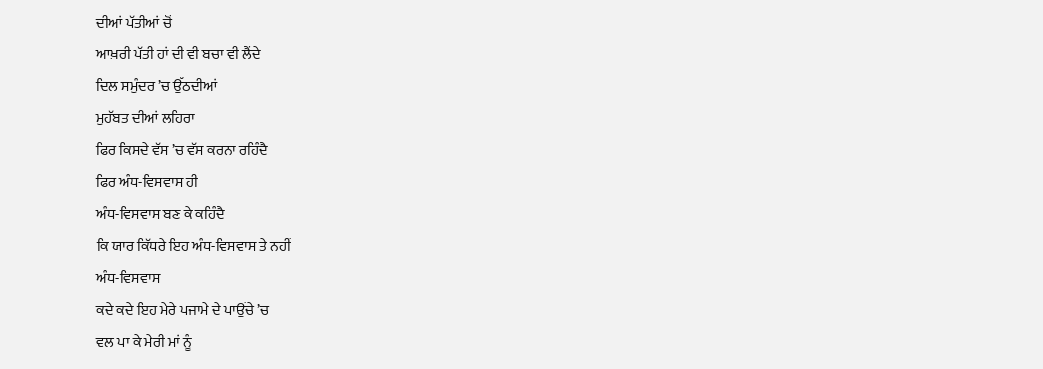ਦੀਆਂ ਪੱਤੀਆਂ ਚੋਂ
ਆਖ਼ਰੀ ਪੱਤੀ ਹਾਂ ਦੀ ਵੀ ਬਚਾ ਵੀ ਲੈਂਦੇ
ਦਿਲ ਸਮੁੰਦਰ ’ਚ ਉੱਠਦੀਆਂ
ਮੁਹੱਬਤ ਦੀਆਂ ਲਹਿਰਾ
ਫਿਰ ਕਿਸਦੇ ਵੱਸ ’ਚ ਵੱਸ ਕਰਨਾ ਰਹਿੰਦੈ
ਫਿਰ ਅੰਧ-ਵਿਸਵਾਸ ਹੀ
ਅੰਧ-ਵਿਸਵਾਸ ਬਣ ਕੇ ਕਹਿੰਦੈ
ਕਿ ਯਾਰ ਕਿੱਧਰੇ ਇਹ ਅੰਧ-ਵਿਸਵਾਸ ਤੇ ਨਹੀਂ
ਅੰਧ-ਵਿਸਵਾਸ
ਕਦੇ ਕਦੇ ਇਹ ਮੇਰੇ ਪਜਾਮੇ ਦੇ ਪਾਉਂਚੇ ’ਚ
ਵਲ ਪਾ ਕੇ ਮੇਰੀ ਮਾਂ ਨੂੰ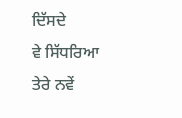ਦਿੱਸਦੇ
ਵੇ ਸਿੱਧਰਿਆ ਤੇਰੇ ਨਵੇਂ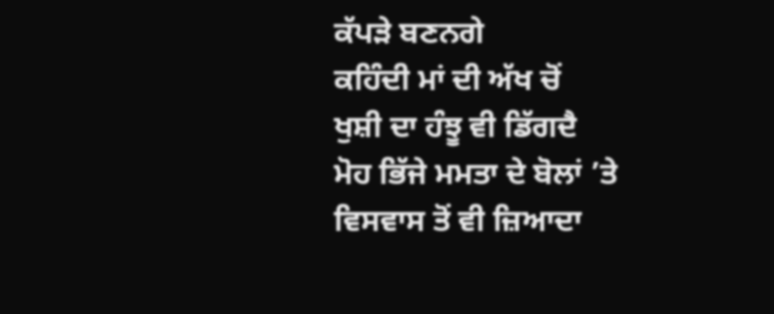ਕੱਪੜੇ ਬਣਨਗੇ
ਕਹਿੰਦੀ ਮਾਂ ਦੀ ਅੱਖ ਚੋਂ
ਖੁਸ਼ੀ ਦਾ ਹੰਝੂ ਵੀ ਡਿੱਗਦੈ
ਮੋਹ ਭਿੱਜੇ ਮਮਤਾ ਦੇ ਬੋਲਾਂ ’ਤੇ
ਵਿਸਵਾਸ ਤੋਂ ਵੀ ਜ਼ਿਆਦਾ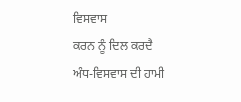ਵਿਸਵਾਸ
ਕਰਨ ਨੂੰ ਦਿਲ ਕਰਦੈ
ਅੰਧ-ਵਿਸਵਾਸ ਦੀ ਹਾਮੀ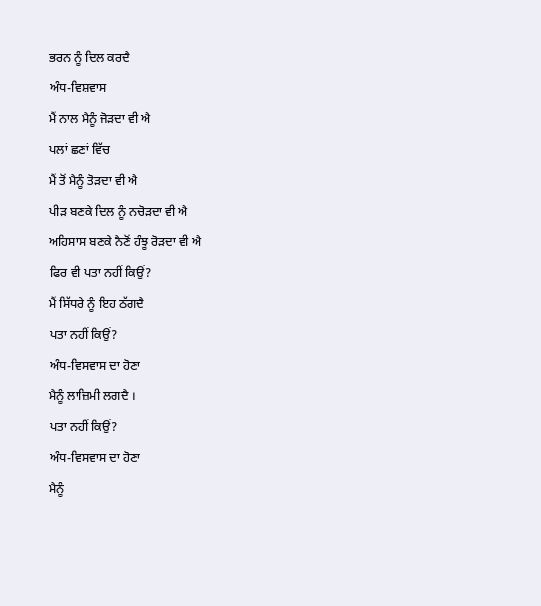ਭਰਨ ਨੂੰ ਦਿਲ ਕਰਦੈ
ਅੰਧ-ਵਿਸ਼ਵਾਸ
ਮੈਂ ਨਾਲ ਮੈਨੂੰ ਜੋੜਦਾ ਵੀ ਐ
ਪਲਾਂ ਛਣਾਂ ਵਿੱਚ
ਮੈਂ ਤੋਂ ਮੈਨੂੰ ਤੋੜਦਾ ਵੀ ਐ
ਪੀੜ ਬਣਕੇ ਦਿਲ ਨੂੰ ਨਚੋੜਦਾ ਵੀ ਐ
ਅਹਿਸਾਸ ਬਣਕੇ ਨੈਣੋਂ ਹੰਝੂ ਰੋੜਦਾ ਵੀ ਐ
ਫਿਰ ਵੀ ਪਤਾ ਨਹੀਂ ਕਿਉਂ?
ਮੈਂ ਸਿੱਧਰੇ ਨੂੰ ਇਹ ਠੱਗਦੈ
ਪਤਾ ਨਹੀਂ ਕਿਉਂ?
ਅੰਧ-ਵਿਸਵਾਸ ਦਾ ਹੋਣਾ
ਮੈਨੂੰ ਲਾਜ਼ਿਮੀ ਲਗਦੈ ।
ਪਤਾ ਨਹੀਂ ਕਿਉਂ?
ਅੰਧ-ਵਿਸਵਾਸ ਦਾ ਹੋਣਾ
ਮੈਨੂੰ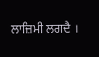ਲਾਜ਼ਿਮੀ ਲਗਦੈ ।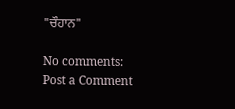"ਚੌਹਾਨ"

No comments:
Post a Comment